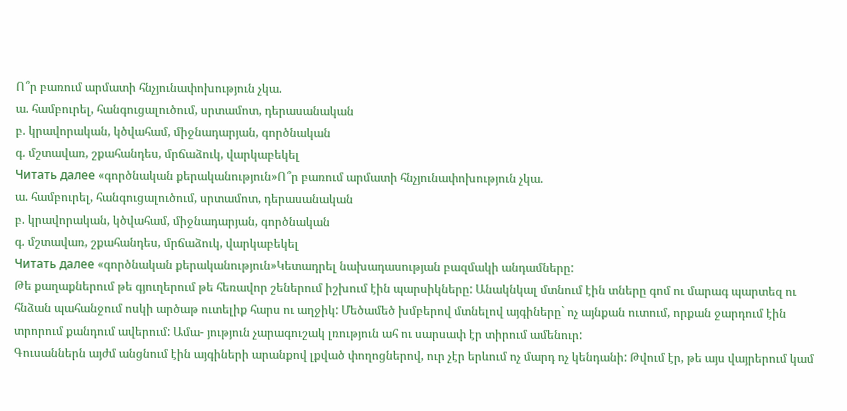Ո՞ր բառում արմատի հնչյունափոխություն չկա.
ա. համբուրել, հանգուցալուծում, սրտամոտ, դերասանական
բ. կրավորական, կծվահամ, միջնադարյան, գործնական
գ. մշտավառ, շքահանդես, մրճաձուկ, վարկաբեկել
Читать далее «գործնական քերականություն»Ո՞ր բառում արմատի հնչյունափոխություն չկա.
ա. համբուրել, հանգուցալուծում, սրտամոտ, դերասանական
բ. կրավորական, կծվահամ, միջնադարյան, գործնական
գ. մշտավառ, շքահանդես, մրճաձուկ, վարկաբեկել
Читать далее «գործնական քերականություն»Կետադրել նախադասության բազմակի անդամները:
Թե քաղաքներում թե գյուղերում թե հեռավոր շեներում իշխում էին պարսիկները: Անակնկալ մտնում էին տները գոմ ու մարագ պարտեզ ու հնձան պահանջում ոսկի արծաթ ուտելիք հարս ու աղջիկ: Մեծամեծ խմբերով մտնելով այգիները` ոչ այնքան ուտում, որքան ջարդում էին տրորում քանդում ավերում: Ամա- յություն չարագուշակ լռություն ահ ու սարսափ էր տիրում ամենուր:
Գուսաններն այժմ անցնում էին այգիների արանքով լքված փողոցներով, ուր չէր երևում ոչ մարդ ոչ կենդանի: Թվում էր, թե այս վայրերում կամ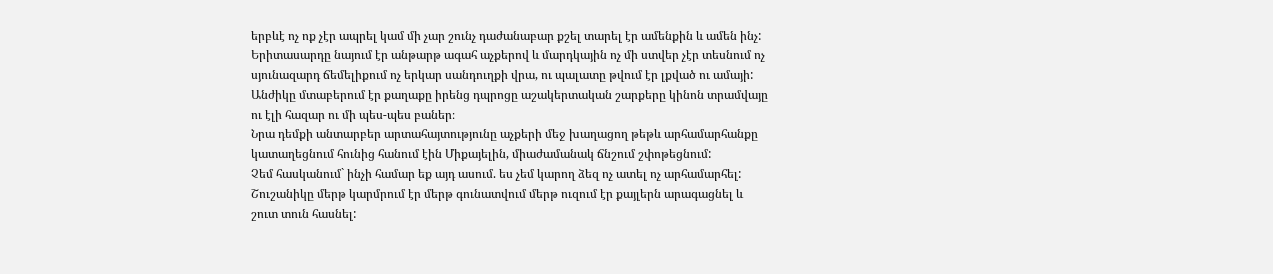երբևէ ոչ ոք չէր ապրել կամ մի չար շունչ դաժանաբար քշել տարել էր ամենքին և ամեն ինչ:
Երիտասարդը նայում էր անթարթ ագահ աչքերով և մարդկային ոչ մի ստվեր չէր տեսնում ոչ սյունազարդ ճեմելիքում ոչ երկար սանդուղքի վրա, ու պալատը թվում էր լքված ու ամայի:
Անժիկը մտաբերում էր քաղաքը իրենց դպրոցը աշակերտական շարքերը կինոն տրամվայը ու էլի հազար ու մի պես-պես բաներ։
Նրա դեմքի անտարբեր արտահայտությունը աչքերի մեջ խաղացող թեթև արհամարհանքը կատաղեցնում հունից հանում էին Միքայելին, միաժամանակ ճնշում շփոթեցնում:
Չեմ հասկանում` ինչի համար եք այդ ասում. ես չեմ կարող ձեզ ոչ ատել ոչ արհամարհել:
Շուշանիկը մերթ կարմրում էր մերթ գունատվում մերթ ուզում էր քայլերն արագացնել և շուտ տուն հասնել: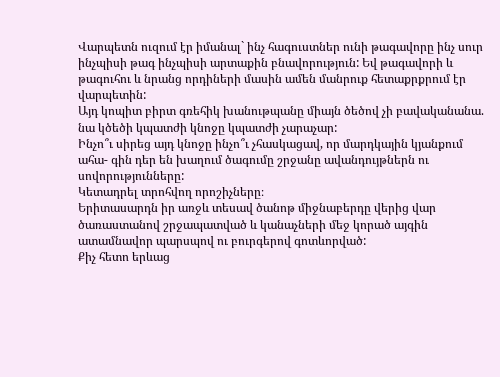Վարպետն ուզում էր իմանալ` ինչ հագուստներ ունի թագավորը ինչ սուր ինչպիսի թագ ինչպիսի արտաքին բնավորություն: Եվ թագավորի և թագուհու և նրանց որդիների մասին ամեն մանրուք հետաքրքրում էր վարպետին:
Այդ կոպիտ բիրտ գռեհիկ խանութպանը միայն ծեծով չի բավականանա. նա կծեծի կպատժի կնոջը կպատժի չարաչար:
Ինչո՞ւ սիրեց այդ կնոջը ինչո՞ւ չհասկացավ, որ մարդկային կյանքում ահա- գին դեր են խաղում ծագումը շրջանը ավանդույթներն ու սովորությունները:
Կետադրել տրոհվող որոշիչները։
Երիտասարդն իր առջև տեսավ ծանոթ միջնաբերդը վերից վար ծառաստանով շրջապատված և կանաչների մեջ կորած այգին ատամնավոր պարսպով ու բուրգերով գոտևորված:
Քիչ հետո երևաց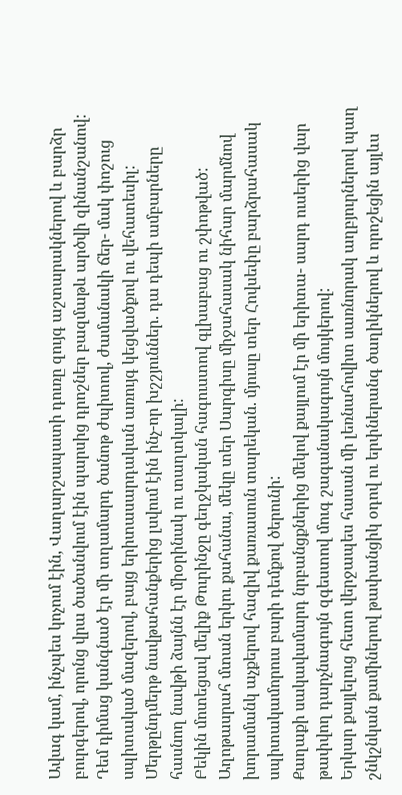Ավագ կամ, ինչպես կոչում էին, Վաղարշապատի դուռը զույգ աշտարակներով և բարձր բուրգերով, որոնց վրա ծածանվում էին պարսից դրոշներ բազմաթև արծվի զինանշանով:
Դեմ դիմաց կանգնած էր մի տղամարդ ծանոթ ժպիտով, ժամանակի ճեր- մակ փոշուց սպիտակած մազերով, բայց երիտասարդական առույգ կեցվածքով ու վեհատեսիլ:
Մերթընդմերթ նավթահանքերից լսվում էին ինչ-որ խշշյուններ. դա դեպի ամբարները հասնող նավթի ձայնն էր միօրինակ ու տաղտկալի:
Բեկին մոտեցավ մելիք Թուրինջը գեղջկական հագուստով գլխաբաց ու շփոթված:
Աղոթասրահ մտան երկու քահանա, մեկը տեր Սարգիսը միջահասակ նիհար մարմնով խորամանկ աչքերով հազիվ քառասուն տարեկան. մյուսը տեր Հովսեփը բարձրահասակ սպիտակամորուս բարի դեմքով ծերունի:
Քաղաքի սակավամարդ նրբանցքներից մեկով քայլում էր մի երիտա- սարդ ուսերից վար թափվող դարչնագույն զգեստով մուգ շագանակագույն մույկերով:
Երկար քայլելուց հետո վերջապես հասան մի լեռնահովիտ սառնորակ աղբյուրներով պաղ շնկշնկան քամիներով թափանցիկ օդով ու երփներանգ ծաղիկներով և որոշեցին այլևս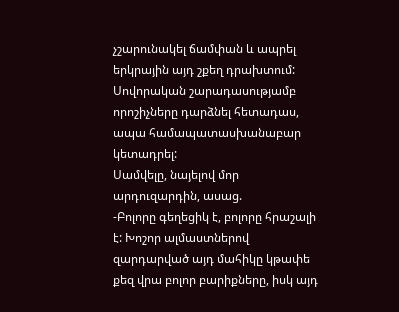չշարունակել ճամփան և ապրել երկրային այդ շքեղ դրախտում:
Սովորական շարադասությամբ որոշիչները դարձնել հետադաս, ապա համապատասխանաբար կետադրել:
Սամվելը, նայելով մոր արդուզարդին, ասաց.
-Բոլորը գեղեցիկ է, բոլորը հրաշալի է: Խոշոր ալմաստներով զարդարված այդ մահիկը կթափե քեզ վրա բոլոր բարիքները, իսկ այդ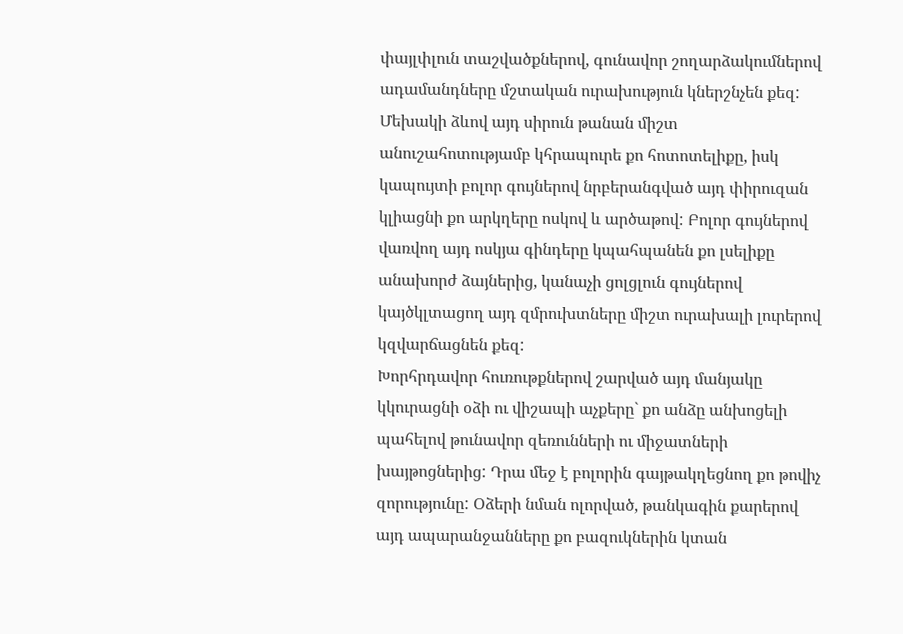փայլփլուն տաշվածքներով, գունավոր շողարձակումներով ադամանդները մշտական ուրախություն կներշնչեն քեզ: Մեխակի ձևով այդ սիրուն թանան միշտ անուշահոտությամբ կհրապուրե քո հոտոտելիքը, իսկ կապույտի բոլոր գույներով նրբերանգված այդ փիրուզան կլիացնի քո արկղերը ոսկով և արծաթով: Բոլոր գույներով վառվող այդ ոսկյա գինդերը կպահպանեն քո լսելիքը անախորժ ձայներից, կանաչի ցոլցլուն գույներով կայծկլտացող այդ զմրուխտները միշտ ուրախալի լուրերով կզվարճացնեն քեզ:
Խորհրդավոր հուռութքներով շարված այդ մանյակը կկուրացնի օձի ու վիշապի աչքերը` քո անձը անխոցելի պահելով թունավոր զեռունների ու միջատների խայթոցներից: Դրա մեջ է բոլորին գայթակղեցնող քո թովիչ զորությունը: Օձերի նման ոլորված, թանկագին քարերով այդ ապարանջանները քո բազուկներին կտան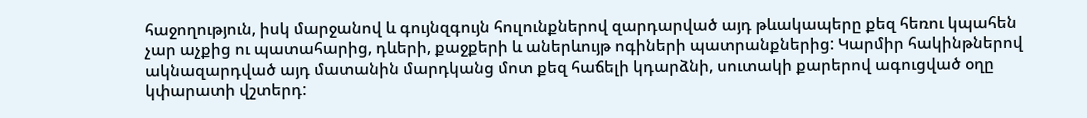հաջողություն, իսկ մարջանով և գույնզգույն հուլունքներով զարդարված այդ թևակապերը քեզ հեռու կպահեն չար աչքից ու պատահարից, դևերի, քաջքերի և աներևույթ ոգիների պատրանքներից: Կարմիր հակինթներով ակնազարդված այդ մատանին մարդկանց մոտ քեզ հաճելի կդարձնի, սուտակի քարերով ագուցված օղը կփարատի վշտերդ: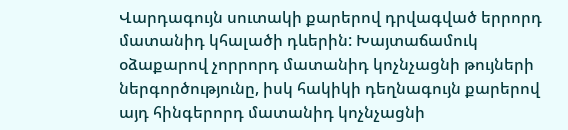Վարդագույն սուտակի քարերով դրվագված երրորդ մատանիդ կհալածի դևերին: Խայտաճամուկ օձաքարով չորրորդ մատանիդ կոչնչացնի թույների ներգործությունը, իսկ հակիկի դեղնագույն քարերով այդ հինգերորդ մատանիդ կոչնչացնի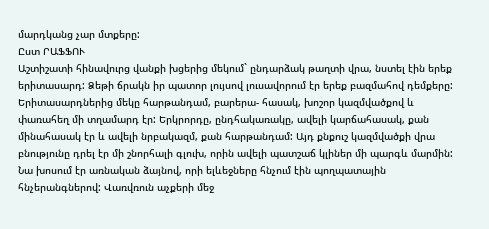մարդկանց չար մտքերը:
Ըստ ՐԱՖՖՈՒ
Աշտիշատի հինավուրց վանքի խցերից մեկում` ընդարձակ թաղտի վրա, նստել էին երեք երիտասարդ: Ձեթի ճրակն իր պատոր լույսով լուսավորում էր երեք բազմահով դեմքերը: Երիտասարդներից մեկը հարթանդամ, բարերա- հասակ, խոշոր կազմվածքով և փառահեղ մի տղամարդ էր: Երկրորդը, ընդհակառակը, ավելի կարճահասակ, քան մինահասակ էր և ավելի նրբակազմ, քան հարթանդամ: Այդ քնքուշ կազմվածքի վրա բնությունը դրել էր մի շնորհալի գլուխ, որին ավելի պատշաճ կլիներ մի պարգև մարմին: Նա խոսում էր առնական ձայնով, որի ելևեջները հնչում էին պողպատային հնչերանգներով: Վառվռուն աչքերի մեջ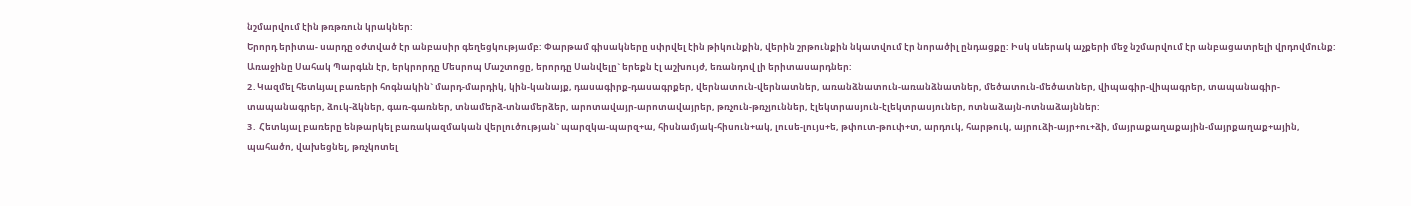նշմարվում էին թռթռուն կրակներ:
Երորդ երիտա- սարդը օժտված էր անբասիր գեղեցկությամբ: Փարթամ գիսակները սփրվել էին թիկունքին, վերին շրթունքին նկատվում էր նորածիլ ընդացքը: Իսկ սևերակ աչքերի մեջ նշմարվում էր անբացատրելի վրդովմունք: Առաջինը Սահակ Պարգևն էր, երկրորդը Մեսրոպ Մաշտոցը, երորդը Սանվելը` երեքն էլ աշխույժ, եռանդով լի երիտասարդներ:
2․Կազմել հետևյալ բառերի հոգնակին` մարդ-մարդիկ, կին-կանայք, դասագիրք-դասագրքեր, վերնատուն-վերնատներ, առանձնատուն-առանձնատներ, մեծատուն-մեծատներ, վիպագիր-վիպագրեր, տապանագիր-տապանագրեր, ձուկ-ձկներ, գառ-գառներ, տնամերձ-տնամերձեր, արոտավայր-արոտավայրեր, թռչուն-թռչյուններ, էլեկտրասյուն-էլեկտրասյուներ, ոտնաձայն-ոտնաձայններ:
3․ Հետևյալ բառերը ենթարկել բառակազմական վերլուծության` պարզկա-պարզ+ա, հիսնամյակ-հիսուն+ակ, լուսե-լույս+ե, թփուտ-թուփ+տ, արդուկ, հարթուկ, այրուձի-այր+ու+ձի, մայրաքաղաքային-մայրքաղաք+ային, պահածո, վախեցնել, թռչկոտել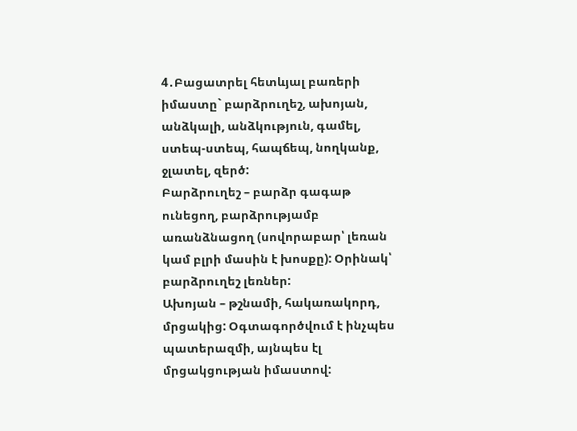4․Բացատրել հետևյալ բառերի իմաստը` բարձրուղեշ, ախոյան, անձկալի, անձկություն, գամել, ստեպ-ստեպ, հապճեպ, նողկանք, ջլատել, զերծ:
Բարձրուղեշ – բարձր գագաթ ունեցող, բարձրությամբ առանձնացող (սովորաբար՝ լեռան կամ բլրի մասին է խոսքը): Օրինակ՝ բարձրուղեշ լեռներ:
Ախոյան – թշնամի, հակառակորդ, մրցակից: Օգտագործվում է ինչպես պատերազմի, այնպես էլ մրցակցության իմաստով: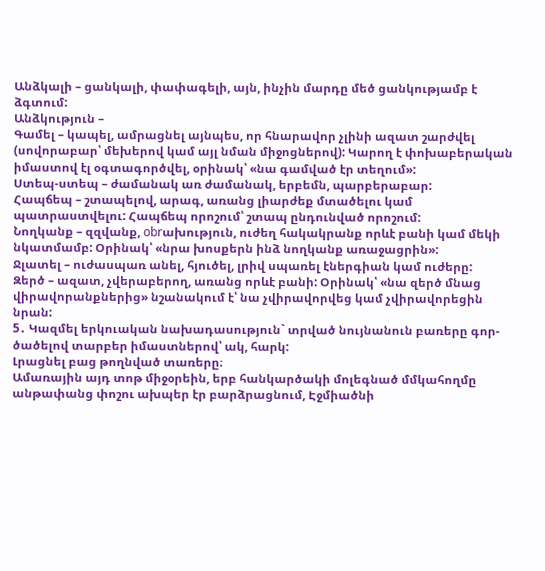Անձկալի – ցանկալի, փափագելի, այն, ինչին մարդը մեծ ցանկությամբ է ձգտում:
Անձկություն –
Գամել – կապել, ամրացնել այնպես, որ հնարավոր չլինի ազատ շարժվել (սովորաբար՝ մեխերով կամ այլ նման միջոցներով): Կարող է փոխաբերական իմաստով էլ օգտագործվել, օրինակ՝ «նա գամված էր տեղում»:
Ստեպ-ստեպ – ժամանակ առ ժամանակ, երբեմն, պարբերաբար:
Հապճեպ – շտապելով, արագ, առանց լիարժեք մտածելու կամ պատրաստվելու: Հապճեպ որոշում՝ շտապ ընդունված որոշում:
Նողկանք – զզվանք, obrախություն, ուժեղ հակակրանք որևէ բանի կամ մեկի նկատմամբ: Օրինակ՝ «նրա խոսքերն ինձ նողկանք առաջացրին»:
Ջլատել – ուժասպառ անել, հյուծել, լրիվ սպառել էներգիան կամ ուժերը:
Զերծ – ազատ, չվերաբերող, առանց որևէ բանի: Օրինակ՝ «նա զերծ մնաց վիրավորանքներից» նշանակում է՝ նա չվիրավորվեց կամ չվիրավորեցին նրան:
5․ Կազմել երկուական նախադասություն` տրված նույնանուն բառերը գոր- ծածելով տարբեր իմաստներով՝ ակ, հարկ:
Լրացնել բաց թողնված տառերը։
Ամառային այդ տոթ միջօրեին, երբ հանկարծակի մոլեգնած մմկահողմը անթափանց փոշու ախպեր էր բարձրացնում, Էջմիածնի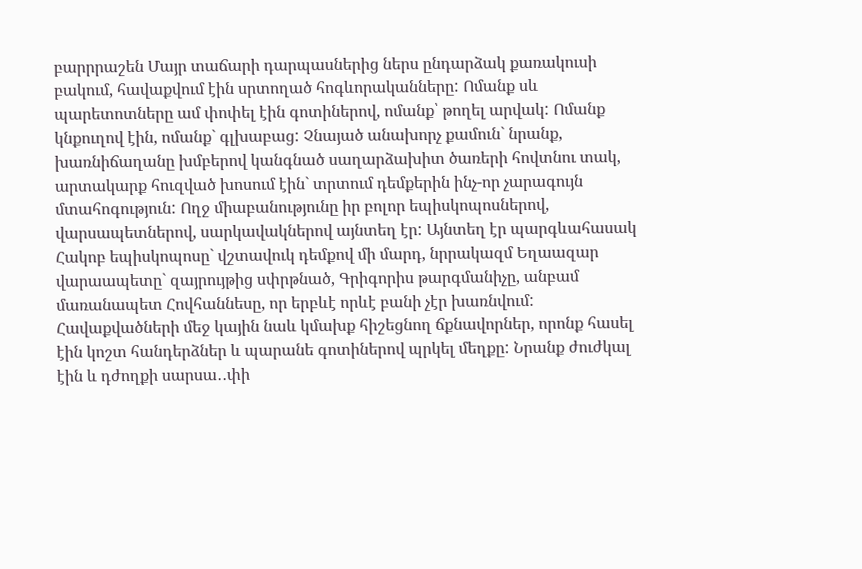բարրրաշեն Մայր տաճարի դարպասներից ներս ընդարձակ քառակուսի բակում, հավաքվում էին սրտողած հոգևորականները: Ոմանք սև պարետոտները ամ փոփել էին գոտիներով, ոմանք՝ թողել արվակ: Ոմանք կնքուղով էին, ոմանք` գլխաբաց: Չնայած անախորչ քամուն` նրանք, խառնիճաղանը խմբերով կանգնած սաղարձախիտ ծառերի հովտնու տակ, արտակարք հուզված խոսում էին` տրտում դեմքերին ինչ-որ չարագույն մտահոգություն: Ողջ միաբանությունը իր բոլոր եպիսկոպոսներով, վարսապետներով, սարկավակներով այնտեղ էր: Այնտեղ էր պարգևահասակ Հակոբ եպիսկոպոսը` վշտավուկ դեմքով մի մարդ, նրրակազմ Եղաազար վարաապետը` զայրույթից սփրթնած, Գրիգորիս թարգմանիչը, անբամ մառանապետ Հովհաննեսը, որ երբևէ որևէ բանի չէր խառնվում: Հավաքվածների մեջ կային նաև կմախք հիշեցնող ճքնավորներ, որոնք հասել էին կոշտ հանդերձներ և պարանե գոտիներով պրկել մեղքը: Նրանք ժուժկալ էին և դժողքի սարսա․․փի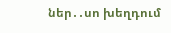ներ․․սո խեղդում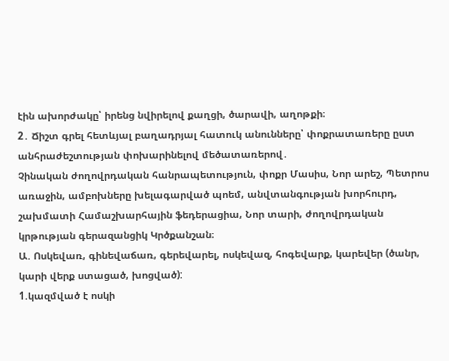էին ախորժակը՝ իրենց նվիրելով քաղցի, ծարավի, աղոթքի։
2․ Ճիշտ գրել հետևյալ բաղադրյալ հատուկ անունները՝ փոքրատառերը ըստ անհրաժեշտության փոխարինելով մեծատառերով․
Չինական ժողովրդական հանրապետություն, փոքր Մասիս, Նոր արեշ, Պետրոս առաջին, ամբոխները խելագարված պոեմ, անվտանգության խորհուրդ, շախմատի Համաշխարհային ֆեդերացիա, Նոր տարի, ժողովրդական կրթության գերազանցիկ Կրծքանշան։
Ա. Ոսկեվառ, գինեվաճառ, գերեվարել, ոսկեվազ, հոգեվարք, կարեվեր (ծանր, կարի վերք ստացած, խոցված):
1.կազմված է ոսկի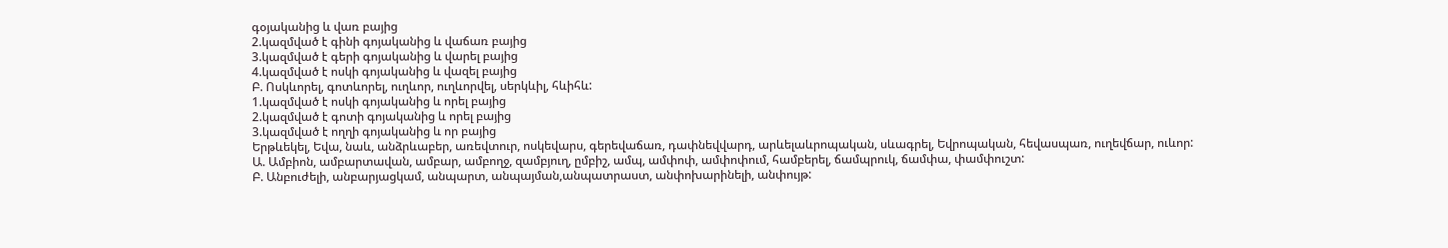գօյականից և վառ բայից
2.կազմված է գինի գոյականից և վաճառ բայից
3.կազմված է գերի գոյականից և վարել բայից
4.կազմված է ոսկի գոյականից և վազել բայից
Բ. Ոսկևորել, գոտևորել, ուղևոր, ուղևորվել, սերկևիլ, հևիհև:
1.կազմված է ոսկի գոյականից և որել բայից
2.կազմված է գոտի գոյականից և որել բայից
3.կազմված է ողղի գոյականից և որ բայից
Երթևեկել, Եվա, նաև, անձրևաբեր, առեվտուր, ոսկեվարս, գերեվաճառ, դափնեվվարդ, արևելաևրոպական, սևագրել, Եվրոպական, հեվասպառ, ուղեվճար, ուևոր:
Ա. Ամբիոն, ամբարտավան, ամբար, ամբողջ, զամբյուղ, ըմբիշ, ամպ, ամփոփ, ամփոփում, համբերել, ճամպրուկ, ճամփա, փամփուշտ:
Բ. Անբուժելի, անբարյացկամ, անպարտ, անպայման,անպատրաստ, անփոխարինելի, անփույթ: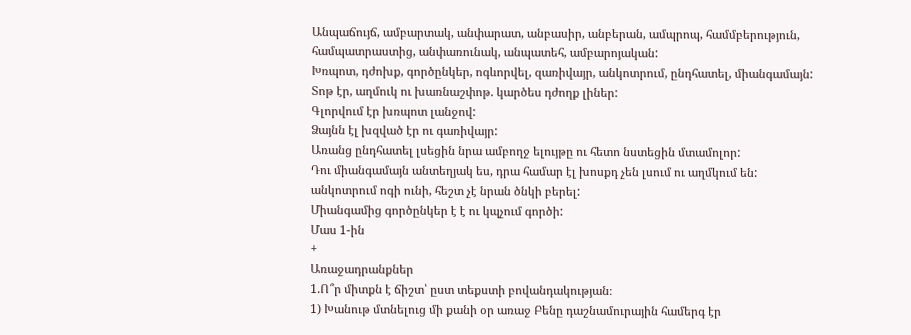Անպաճույճ, ամբարտակ, անփարատ, անբասիր, անբերան, ամպրոպ, համմբերություն, համպատրաստից, անփառունակ, անպատեհ, ամբարոյական:
Խռպոտ, դժոխք, գործընկեր, ոգևորվել, զառիվայր, անկոտրում, ընդհատել, միանգամայն:
Տոթ էր, աղմուկ ու խառնաշփոթ. կարծես դժողք լիներ:
Գլորվում էր խռպոտ լանջով:
Ձայնն էլ խզված էր ու գառիվայր:
Առանց ընդհատել լսեցին նրա ամբողջ ելույթը ու հետո նստեցին մտամոլոր:
Դու միանգամայն անտեղյակ ես, դրա համար էլ խոսքդ չեն լսում ու աղմկում են:
անկոտրում ոգի ունի, հեշտ չէ նրան ծնկի բերել:
Միանգամից գործընկեր է է ու կպչում գործի:
Մաս 1-ին
+
Առաջադրանքներ
1.Ո՞ր միտքն է ճիշտ՝ ըստ տեքստի բովանդակության։
1) Խանութ մտնելուց մի քանի օր առաջ Բենը դաշնամուրային համերգ էր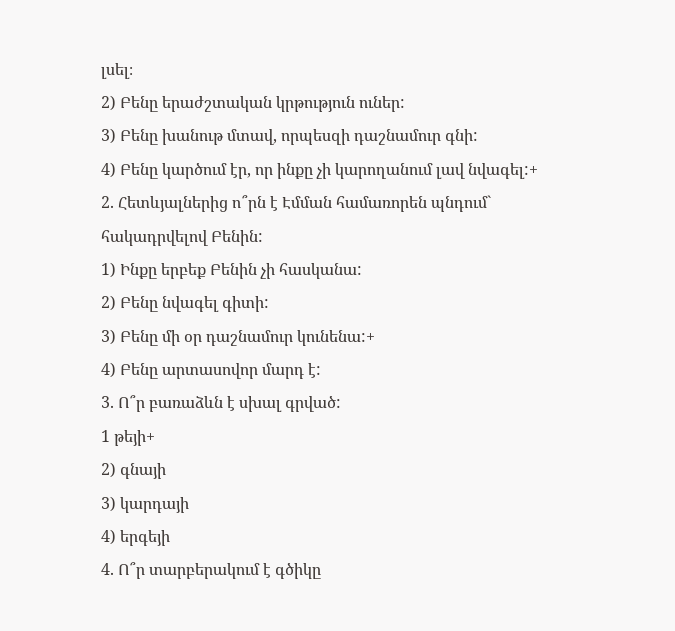լսել։
2) Բենը երաժշտական կրթություն ուներ:
3) Բենը խանութ մտավ, որպեսզի դաշնամուր գնի:
4) Բենը կարծում էր, որ ինքը չի կարողանում լավ նվագել:+
2. Հետևյալներից ո՞րն է Էմման համառորեն պնդում` հակադրվելով Բենին:
1) Ինքը երբեք Բենին չի հասկանա:
2) Բենը նվագել գիտի:
3) Բենը մի օր դաշնամուր կունենա:+
4) Բենը արտասովոր մարդ է:
3. Ո՞ր բառաձևն է սխալ գրված:
1 թեյի+
2) գնայի
3) կարդայի
4) երգեյի
4. Ո՞ր տարբերակում է գծիկը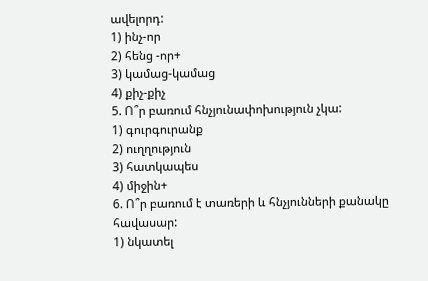ավելորդ:
1) ինչ-որ
2) հենց -որ+
3) կամաց-կամաց
4) քիչ-քիչ
5. Ո՞ր բառում հնչյունափոխություն չկա:
1) գուրգուրանք
2) ուղղություն
3) հատկապես
4) միջին+
6. Ո՞ր բառում է տառերի և հնչյունների քանակը հավասար:
1) նկատել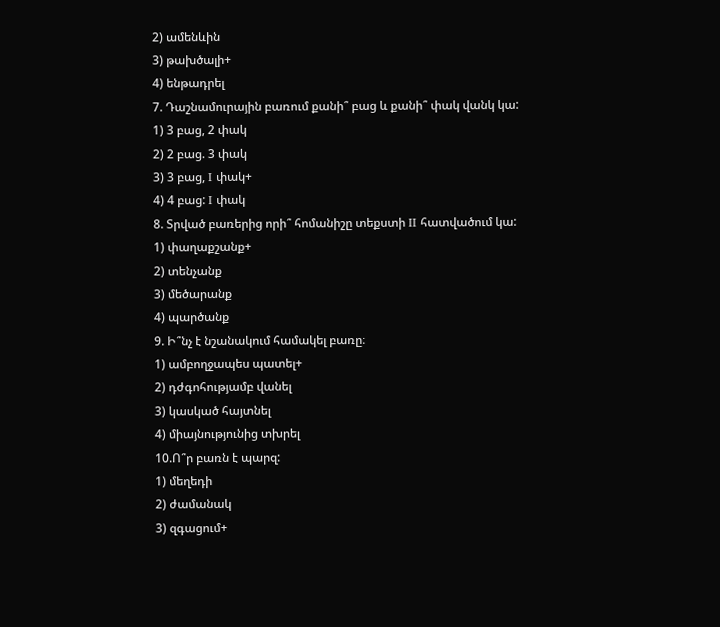2) ամենևին
3) թախծալի+
4) ենթադրել
7. Դաշնամուրային բառում քանի՞ բաց և քանի՞ փակ վանկ կա:
1) 3 բաց, 2 փակ
2) 2 բաց. 3 փակ
3) 3 բաց, I փակ+
4) 4 բաց: I փակ
8. Տրված բառերից որի՞ հոմանիշը տեքստի II հատվածում կա:
1) փաղաքշանք+
2) տենչանք
3) մեծարանք
4) պարծանք
9. Ի՞նչ է նշանակում համակել բառը։
1) ամբողջապես պատել+
2) դժգոհությամբ վանել
3) կասկած հայտնել
4) միայնությունից տխրել
10.Ո՞ր բառն է պարզ:
1) մեղեդի
2) ժամանակ
3) զգացում+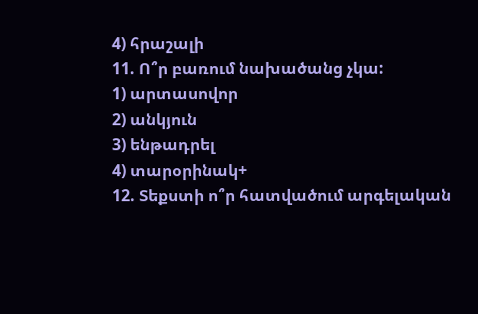4) հրաշալի
11. Ո՞ր բառում նախածանց չկա:
1) արտասովոր
2) անկյուն
3) ենթադրել
4) տարօրինակ+
12. Տեքստի ո՞ր հատվածում արգելական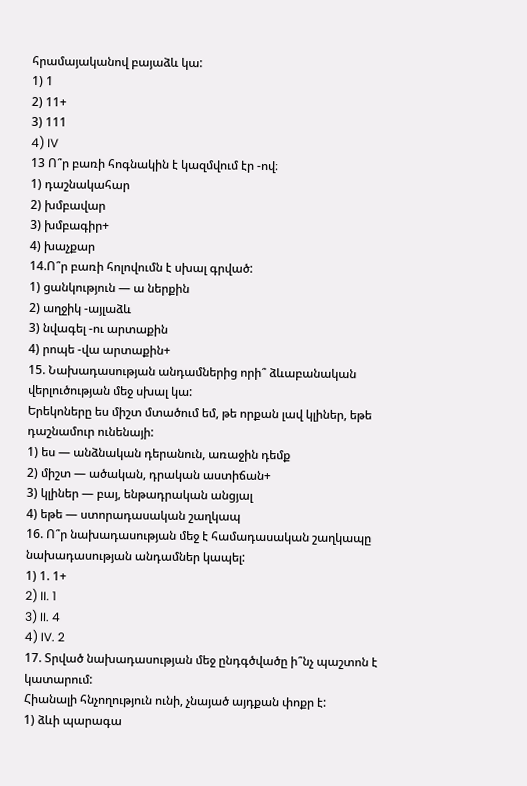հրամայականով բայաձև կա:
1) 1
2) 11+
3) 111
4) IV
13 Ո՞ր բառի հոգնակին է կազմվում էր -ով։
1) դաշնակահար
2) խմբավար
3) խմբագիր+
4) խաչքար
14.Ո՞ր բառի հոլովումն է սխալ գրված:
1) ցանկություն — ա ներքին
2) աղջիկ -այլաձև
3) նվագել -ու արտաքին
4) րոպե -վա արտաքին+
15. Նախադասության անդամներից որի՞ ձևաբանական վերլուծության մեջ սխալ կա:
Երեկոները ես միշտ մտածում եմ, թե որքան լավ կլիներ, եթե դաշնամուր ունենայի:
1) ես — անձնական դերանուն, առաջին դեմք
2) միշտ — ածական, դրական աստիճան+
3) կլիներ — բայ, ենթադրական անցյալ
4) եթե — ստորադասական շաղկապ
16. Ո՞ր նախադասության մեջ է համադասական շաղկապը նախադասության անդամներ կապել:
1) 1. 1+
2) II. 1
3) II. 4
4) IV. 2
17. Տրված նախադասության մեջ ընդգծվածը ի՞նչ պաշտոն է կատարում:
Հիանալի հնչողություն ունի, չնայած այդքան փոքր է:
1) ձևի պարագա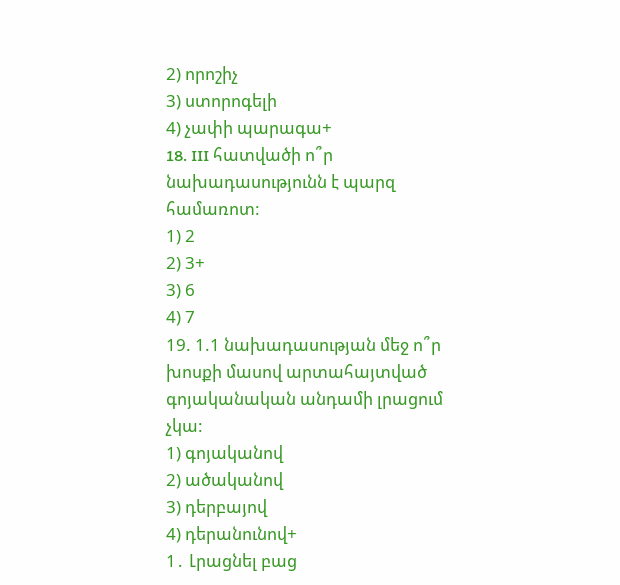2) որոշիչ
3) ստորոգելի
4) չափի պարագա+
18. III հատվածի ո՞ր նախադասությունն է պարզ համառոտ:
1) 2
2) 3+
3) 6
4) 7
19. 1.1 նախադասության մեջ ո՞ր խոսքի մասով արտահայտված գոյականական անդամի լրացում չկա:
1) գոյականով
2) ածականով
3) դերբայով
4) դերանունով+
1․ Լրացնել բաց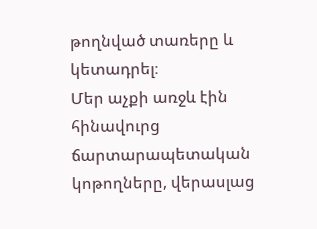թողնված տառերը և կետադրել։
Մեր աչքի առջև էին հինավուրց ճարտարապետական կոթողները, վերասլաց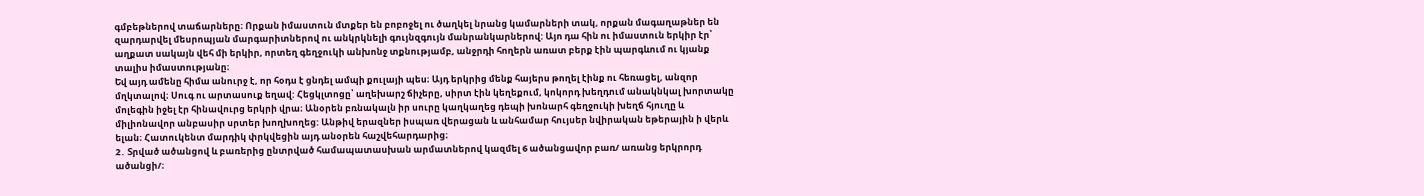գմբեթներով տաճարները։ Որքան իմաստուն մտքեր են բոբոջել ու ծաղկել նրանց կամարների տակ, որքան մագաղաթներ են զարդարվել մեսրոպյան մարգարիտներով ու անկրկնելի գույնզգույն մանրանկարներով: Այո դա հին ու իմաստուն երկիր էր՝ աղքատ սակայն վեհ մի երկիր, որտեղ գեղջուկի անխոնջ տքնությամբ, անջրդի հողերն առատ բերք էին պարգևում ու կյանք տալիս իմաստությանը։
Եվ այդ ամենը հիմա անուրջ է, որ հօդս է ցնդել ամպի քուլայի պես։ Այդ երկրից մենք հայերս թողել էինք ու հեռացել, անզոր մղկտալով։ Սուգ ու արտասուք եղավ: Հեցկլտոցը՝ աղեխարշ ճիչերը, սիրտ էին կեղեքում, կոկորդ խեղդում անակնկալ խորտակը մոլեգին իջել էր հինավուրց երկրի վրա։ Անօրեն բռնակալն իր սուրը կաղկաղեց դեպի խոնարհ գեղջուկի խեղճ հյուղը և միլիոնավոր անբասիր սրտեր խողխողեց: Անթիվ երազներ իսպառ վերացան և անհամար հույսեր նվիրական եթերային ի վերև ելան։ Հատուկենտ մարդիկ փրկվեցին այդ անօրեն հաշվեհարդարից։
2․ Տրված ածանցով և բառերից ընտրված համապատասխան արմատներով կազմել 6 ածանցավոր բառ/ առանց երկրորդ ածանցի/։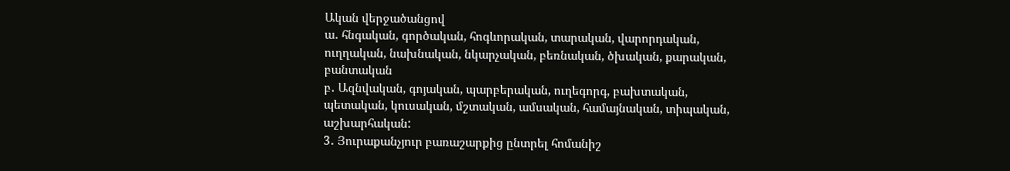Ական վերջածանցով
ա․ հնգական, գործական, հոգևորական, տարական, վարորդական, ուղղական, նախնական, նկարչական, բեռնական, ծխական, քարական, բանտական
բ․ Ազնվական, գոյական, պարբերական, ուղեգորգ, բախտական, պետական, կուսական, մշտական, ամսական, համայնական, տիպական, աշխարհական:
3․ Յուրաքանչյուր բառաշարքից ընտրել հոմանիշ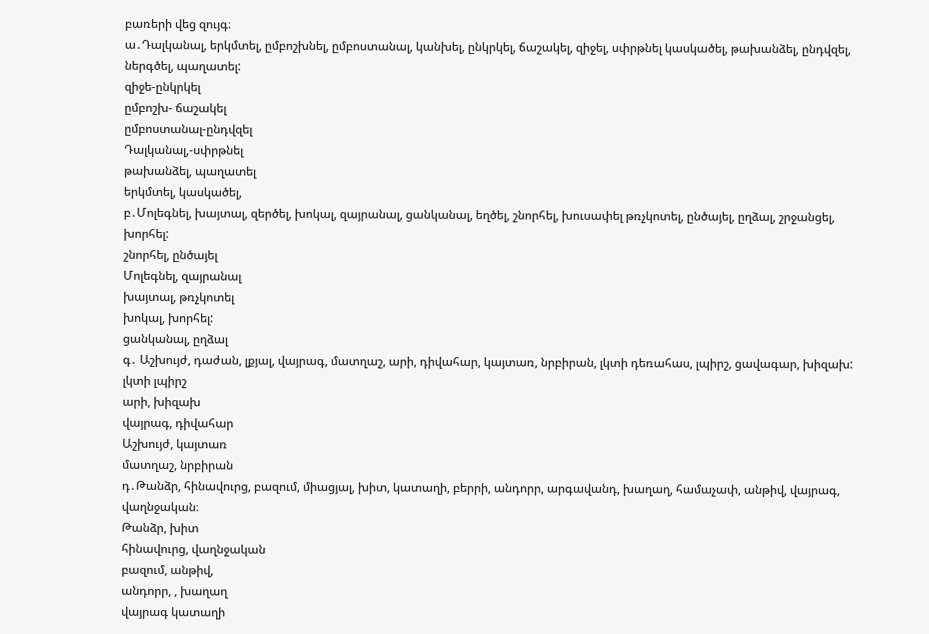բառերի վեց զույգ։
ա․Դալկանալ, երկմտել, ըմբոշխնել, ըմբոստանալ, կանխել, ընկրկել, ճաշակել, զիջել, սփրթնել կասկածել, թախանձել, ընդվզել, ներգծել, պաղատել:
զիջե-ընկրկել
ըմբոշխ- ճաշակել
ըմբոստանալ-ընդվզել
Դալկանալ,-սփրթնել
թախանձել, պաղատել
երկմտել, կասկածել,
բ․Մոլեգնել, խայտալ, զերծել, խոկալ, զայրանալ, ցանկանալ, եղծել, շնորհել, խուսափել թռչկոտել, ընծայել, ըղձալ, շրջանցել, խորհել:
շնորհել, ընծայել
Մոլեգնել, զայրանալ
խայտալ, թռչկոտել
խոկալ, խորհել:
ցանկանալ, ըղձալ
գ․ Աշխույժ, դաժան, լքյալ, վայրագ, մատղաշ, արի, դիվահար, կայտառ, նրբիրան, լկտի դեռահաս, լպիրշ, ցավագար, խիզախ:
լկտի լպիրշ
արի, խիզախ
վայրագ, դիվահար
Աշխույժ, կայտառ
մատղաշ, նրբիրան
դ․Թանձր, հինավուրց, բազում, միացյալ, խիտ, կատաղի, բերրի, անդորր, արգավանդ, խաղաղ, համաչափ, անթիվ, վայրագ, վաղնջական։
Թանձր, խիտ
հինավուրց, վաղնջական
բազում, անթիվ,
անդորր, , խաղաղ
վայրագ կատաղի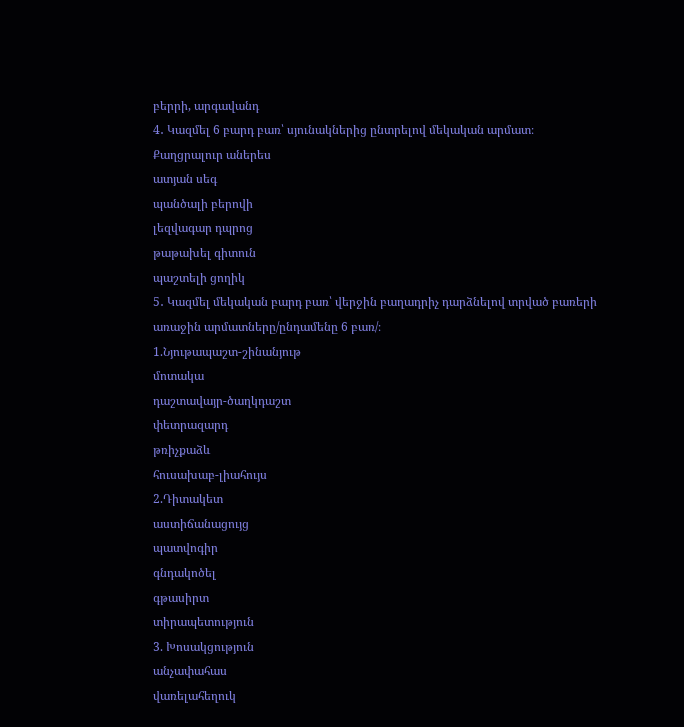բերրի, արգավանդ
4․ Կազմել 6 բարդ բառ՝ սյունակներից ընտրելով մեկական արմատ։
Քաղցրալուր աներես
ատյան սեգ
պանծալի բերովի
լեզվագար դպրոց
թաթախել գիտուն
պաշտելի ցողիկ
5․ Կազմել մեկական բարդ բառ՝ վերջին բաղադրիչ դարձնելով տրված բառերի առաջին արմատները/ընդամենը 6 բառ/։
1.Նյութապաշտ-շինանյութ
մոտակա
դաշտավայր-ծաղկդաշտ
փետրազարդ
թռիչքաձև
հուսախաբ-լիահույս
2.Դիտակետ
աստիճանացույց
պատվոգիր
գնդակոծել
գթասիրտ
տիրապետություն
3. Խոսակցություն
անչափահաս
վառելահեղուկ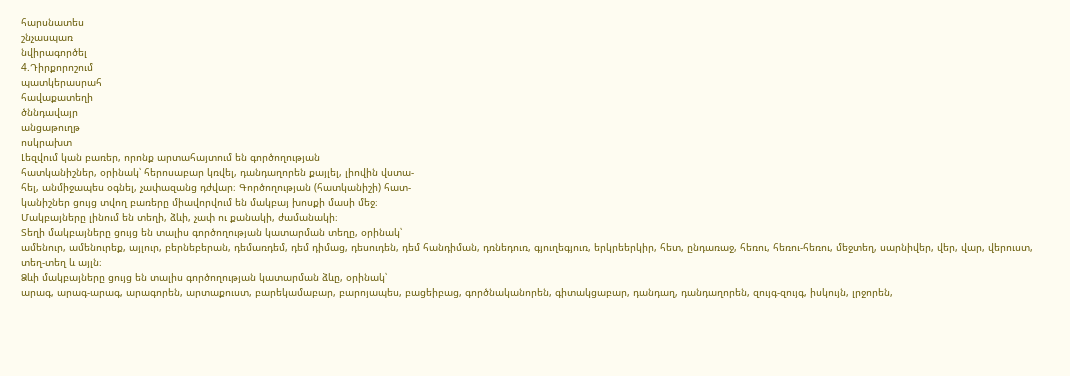հարսնատես
շնչասպառ
նվիրագործել
4.Դիրքորոշում
պատկերասրահ
հավաքատեղի
ծննդավայր
անցաթուղթ
ոսկրախտ
Լեզվում կան բառեր, որոնք արտահայտում են գործողության
հատկանիշներ, օրինակ՝ հերոսաբար կռվել, դանդաղորեն քայլել, լիովին վստա-
հել, անմիջապես օգնել, չափազանց դժվար։ Գործողության (հատկանիշի) հատ-
կանիշներ ցույց տվող բառերը միավորվում են մակբայ խոսքի մասի մեջ։
Մակբայները լինում են տեղի, ձևի, չափ ու քանակի, ժամանակի։
Տեղի մակբայները ցույց են տալիս գործողության կատարման տեղը, օրինակ՝
ամենուր, ամենուրեք, այլուր, բերնեբերան, դեմառդեմ, դեմ դիմաց, դեսուդեն, դեմ հանդիման, դռնեդուռ, գյուղեգյուռ, երկրեերկիր, հետ, ընդառաջ, հեռու, հեռու-հեռու, մեջտեղ, սարնիվեր, վեր, վար, վերուստ, տեղ-տեղ և այլն։
Ձևի մակբայները ցույց են տալիս գործողության կատարման ձևը, օրինակ՝
արագ, արագ-արագ, արագորեն, արտաքուստ, բարեկամաբար, բարոյապես, բացեիբաց, գործնականորեն, գիտակցաբար, դանդաղ, դանդաղորեն, զույգ-զույգ, իսկույն, լրջորեն,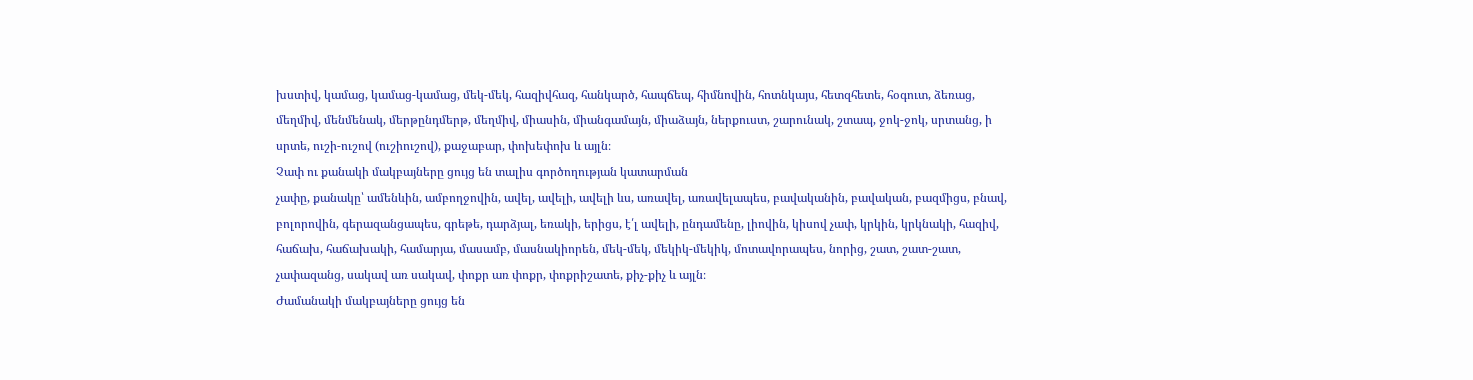խստիվ, կամաց, կամաց-կամաց, մեկ-մեկ, հազիվհազ, հանկարծ, հապճեպ, հիմնովին, հոտնկայս, հետզհետե, հօգուտ, ձեռաց, մեղմիվ, մենմենակ, մերթընդմերթ, մեղմիվ, միասին, միանգամայն, միաձայն, ներքուստ, շարունակ, շտապ, ջոկ-ջոկ, սրտանց, ի սրտե, ուշի-ուշով (ուշիուշով), քաջաբար, փոխեփոխ և այլն։
Չափ ու քանակի մակբայները ցույց են տալիս գործողության կատարման
չափը, քանակը՝ ամենևին, ամբողջովին, ավել, ավելի, ավելի ևս, առավել, առավելապես, բավականին, բավական, բազմիցս, բնավ, բոլորովին, գերազանցապես, գրեթե, դարձյալ, եռակի, երիցս, է՛լ ավելի, ընդամենը, լիովին, կիսով չափ, կրկին, կրկնակի, հազիվ, հաճախ, հաճախակի, համարյա, մասամբ, մասնակիորեն, մեկ-մեկ, մեկիկ-մեկիկ, մոտավորապես, նորից, շատ, շատ-շատ, չափազանց, սակավ առ սակավ, փոքր առ փոքր, փոքրիշատե, քիչ-քիչ և այլն։
Ժամանակի մակբայները ցույց են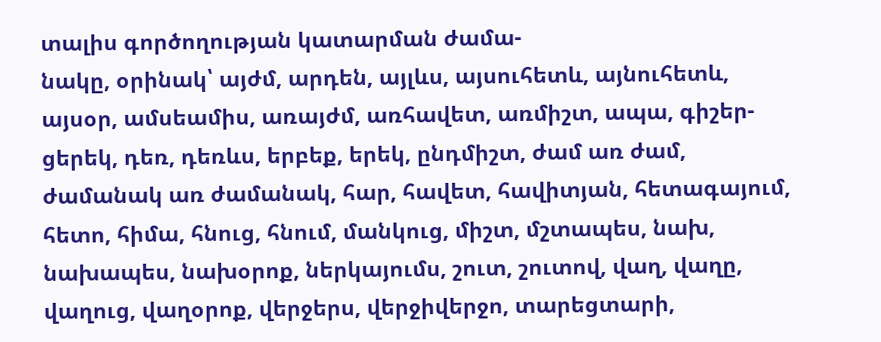տալիս գործողության կատարման ժամա-
նակը, օրինակ՝ այժմ, արդեն, այլևս, այսուհետև, այնուհետև, այսօր, ամսեամիս, առայժմ, առհավետ, առմիշտ, ապա, գիշեր-ցերեկ, դեռ, դեռևս, երբեք, երեկ, ընդմիշտ, ժամ առ ժամ, ժամանակ առ ժամանակ, հար, հավետ, հավիտյան, հետագայում, հետո, հիմա, հնուց, հնում, մանկուց, միշտ, մշտապես, նախ, նախապես, նախօրոք, ներկայումս, շուտ, շուտով, վաղ, վաղը, վաղուց, վաղօրոք, վերջերս, վերջիվերջո, տարեցտարի,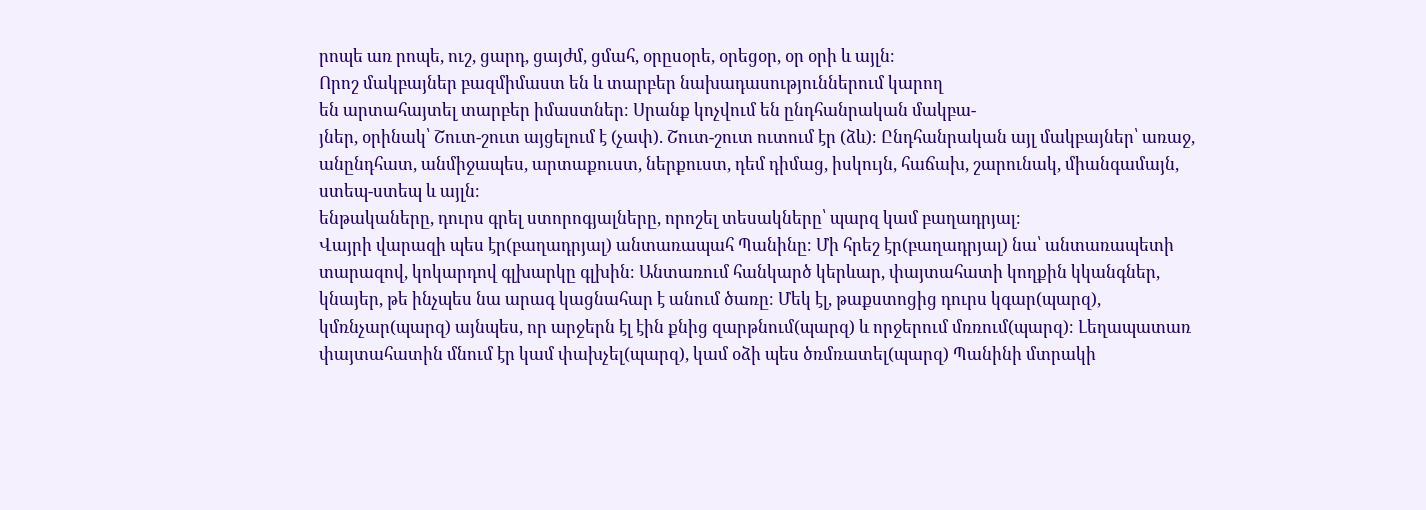րոպե առ րոպե, ուշ, ցարդ, ցայժմ, ցմահ, օրըսօրե, օրեցօր, օր օրի և այլն։
Որոշ մակբայներ բազմիմաստ են և տարբեր նախադասություններում կարող
են արտահայտել տարբեր իմաստներ։ Սրանք կոչվում են ընդհանրական մակբա-
յներ, օրինակ՝ Շուտ-շուտ այցելում է (չափ). Շուտ-շուտ ուտում էր (ձև)։ Ընդհանրական այլ մակբայներ՝ առաջ, անընդհատ, անմիջապես, արտաքուստ, ներքուստ, դեմ դիմաց, իսկույն, հաճախ, շարունակ, միանգամայն, ստեպ-ստեպ և այլն։
ենթակաները, դուրս գրել ստորոգյալները, որոշել տեսակները՝ պարզ կամ բաղադրյալ։
Վայրի վարազի պես էր(բաղադրյալ) անտառապահ Պանինը։ Մի հրեշ էր(բաղադրյալ) նա՝ անտառապետի տարազով, կոկարդով գլխարկը գլխին։ Անտառում հանկարծ կերևար, փայտահատի կողքին կկանգներ, կնայեր, թե ինչպես նա արագ կացնահար է անում ծառը։ Մեկ էլ, թաքստոցից դուրս կգար(պարզ), կմռնչար(պարզ) այնպես, որ արջերն էլ էին քնից զարթնում(պարզ) և որջերում մռռում(պարզ)։ Լեղապատառ փայտահատին մնում էր կամ փախչել(պարզ), կամ օձի պես ծռմռատել(պարզ) Պանինի մտրակի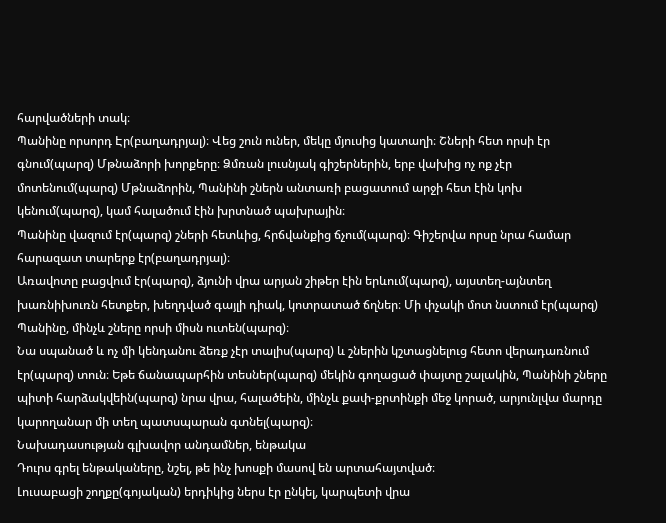հարվածների տակ։
Պանինը որսորդ Էր(բաղադրյալ)։ Վեց շուն ուներ, մեկը մյուսից կատաղի։ Շների հետ որսի էր գնում(պարզ) Մթնաձորի խորքերը։ Ձմռան լուսնյակ գիշերներին, երբ վախից ոչ ոք չէր մոտենում(պարզ) Մթնաձորին, Պանինի շներն անտառի բացատում արջի հետ էին կոխ կենում(պարզ), կամ հալածում էին խրտնած պախրային։
Պանինը վազում էր(պարզ) շների հետևից, հրճվանքից ճչում(պարզ)։ Գիշերվա որսը նրա համար հարազատ տարերք էր(բաղադրյալ)։
Առավոտը բացվում էր(պարզ), ձյունի վրա արյան շիթեր էին երևում(պարզ), այստեղ-այնտեղ խառնիխուռն հետքեր, խեղդված գայլի դիակ, կոտրատած ճղներ։ Մի փչակի մոտ նստում էր(պարզ) Պանինը, մինչև շները որսի միսն ուտեն(պարզ)։
Նա սպանած և ոչ մի կենդանու ձեռք չէր տալիս(պարզ) և շներին կշտացնելուց հետո վերադառնում էր(պարզ) տուն։ Եթե ճանապարհին տեսներ(պարզ) մեկին գողացած փայտը շալակին, Պանինի շները պիտի հարձակվեին(պարզ) նրա վրա, հալածեին, մինչև քափ-քրտինքի մեջ կորած, արյունլվա մարդը կարողանար մի տեղ պատսպարան գտնել(պարզ)։
Նախադասության գլխավոր անդամներ, ենթակա
Դուրս գրել ենթակաները, նշել, թե ինչ խոսքի մասով են արտահայտված։
Լուսաբացի շողքը(գոյական) երդիկից ներս էր ընկել, կարպետի վրա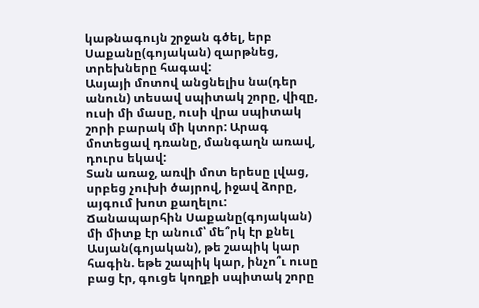կաթնագույն շրջան գծել, երբ Սաքանը(գոյական) զարթնեց, տրեխները հագավ:
Ասյայի մոտով անցնելիս նա(դեր անուն) տեսավ սպիտակ շորը, վիզը, ուսի մի մասը, ուսի վրա սպիտակ շորի բարակ մի կտոր: Արագ մոտեցավ դռանը, մանգաղն առավ, դուրս եկավ:
Տան առաջ, առվի մոտ երեսը լվաց, սրբեց չուխի ծայրով, իջավ ձորը, այգում խոտ քաղելու: Ճանապարհին Սաքանը(գոյական) մի միտք էր անում՝ մե՞րկ էր քնել Ասյան(գոյական), թե շապիկ կար հագին. եթե շապիկ կար, ինչո՞ւ ուսը բաց էր, գուցե կողքի սպիտակ շորը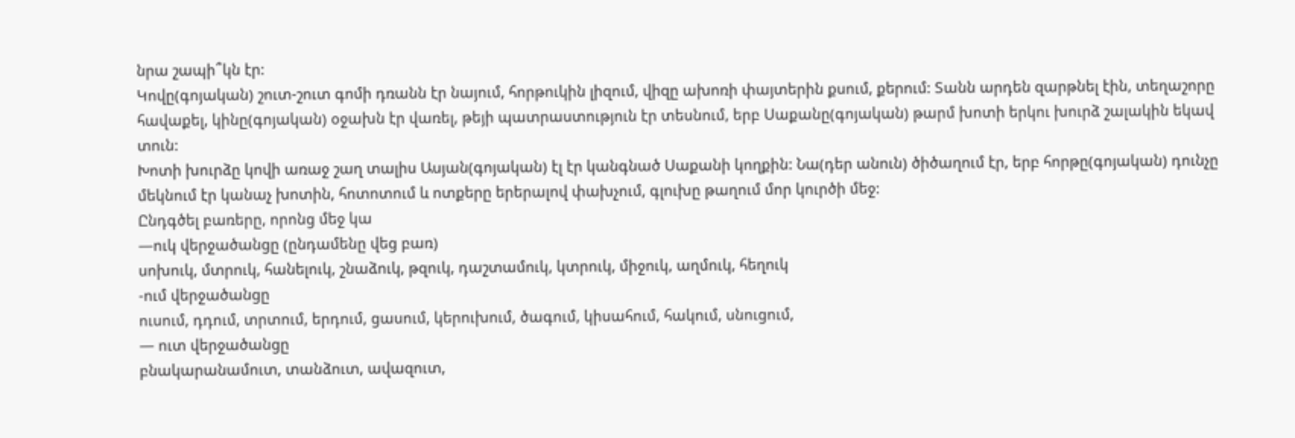նրա շապի՞կն էր:
Կովը(գոյական) շուտ-շուտ գոմի դռանն էր նայում, հորթուկին լիզում, վիզը ախոռի փայտերին քսում, քերում: Տանն արդեն զարթնել էին, տեղաշորը հավաքել, կինը(գոյական) օջախն էր վառել, թեյի պատրաստություն էր տեսնում, երբ Սաքանը(գոյական) թարմ խոտի երկու խուրձ շալակին եկավ տուն:
Խոտի խուրձը կովի առաջ շաղ տալիս Ասյան(գոյական) էլ էր կանգնած Սաքանի կողքին: Նա(դեր անուն) ծիծաղում էր, երբ հորթը(գոյական) դունչը մեկնում էր կանաչ խոտին, հոտոտում և ոտքերը երերալով փախչում, գլուխը թաղում մոր կուրծի մեջ:
Ընդգծել բառերը, որոնց մեջ կա
—ուկ վերջածանցը (ընդամենը վեց բառ)
սոխուկ, մտրուկ, հանելուկ, շնաձուկ, թզուկ, դաշտամուկ, կտրուկ, միջուկ, աղմուկ, հեղուկ
-ում վերջածանցը
ուսում, դդում, տրտում, երդում, ցասում, կերուխում, ծագում, կիսահում, հակում, սնուցում,
— ուտ վերջածանցը
բնակարանամուտ, տանձուտ, ավազուտ,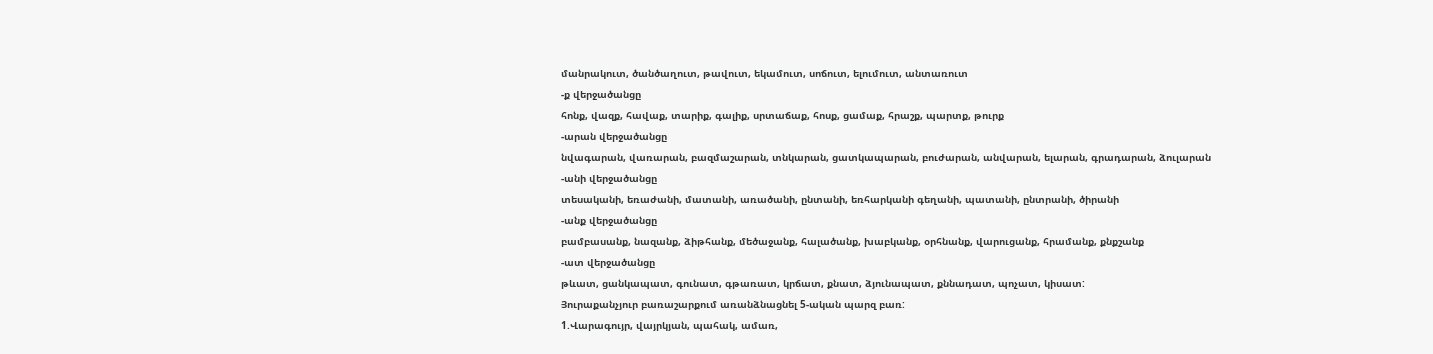մանրակուտ, ծանծաղուտ, թավուտ, եկամուտ, սոճուտ, ելումուտ, անտառուտ
-ք վերջածանցը
հոնք, վազք, հավաք, տարիք, գալիք, սրտաճաք, հոսք, ցամաք, հրաշք, պարտք, թուրք
-արան վերջածանցը
նվագարան, վառարան, բազմաշարան, տնկարան, ցատկապարան, բուժարան, անվարան, ելարան, գրադարան, ձուլարան
-անի վերջածանցը
տեսականի, եռաժանի, մատանի, առածանի, ընտանի, եռհարկանի գեղանի, պատանի, ընտրանի, ծիրանի
-անք վերջածանցը
բամբասանք, նազանք, ձիթհանք, մեծաջանք, հալածանք, խաբկանք, օրհնանք, վարուցանք, հրամանք, քնքշանք
-ատ վերջածանցը
թևատ, ցանկապատ, գունատ, գթառատ, կրճատ, քնատ, ձյունապատ, քննադատ, պոչատ, կիսատ:
Յուրաքանչյուր բառաշարքում առանձնացնել 5-ական պարզ բառ:
1.Վարագույր, վայրկյան, պահակ, ամառ,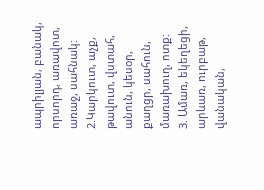ապրիլյան, բանակ, որսորդ, առավոտ, առաջ, սահնակ:
2.Կարկուտ, աչք, թավուտ, վստահ, անուն, կեսօր, քաղցր, սահուն, մառախուղ, ոտք:
3. Ամառ, եկեղեցի, արևառ, ուրբաթ, վանական,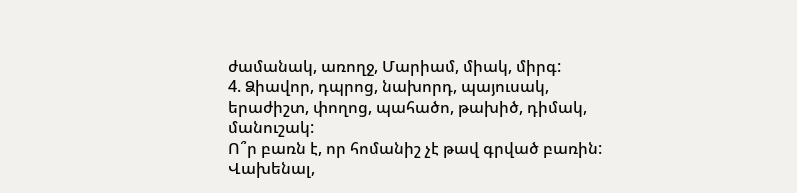ժամանակ, առողջ, Մարիամ, միակ, միրգ:
4. Ձիավոր, դպրոց, նախորդ, պայուսակ, երաժիշտ, փողոց, պահածո, թախիծ, դիմակ, մանուշակ:
Ո՞ր բառն է, որ հոմանիշ չէ թավ գրված բառին:
Վախենալ,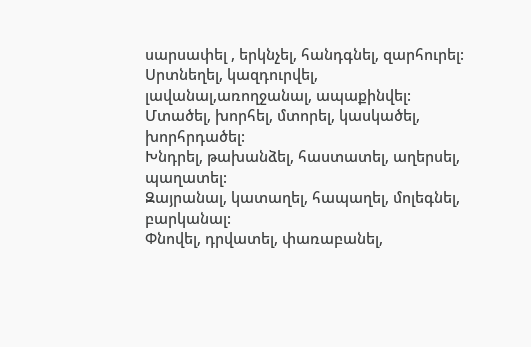սարսափել , երկնչել, հանդգնել, զարհուրել:
Սրտնեղել, կազդուրվել, լավանալ,առողջանալ, ապաքինվել:
Մտածել, խորհել, մտորել, կասկածել, խորհրդածել:
Խնդրել, թախանձել, հաստատել, աղերսել, պաղատել:
Զայրանալ, կատաղել, հապաղել, մոլեգնել, բարկանալ:
Փնովել, դրվատել, փառաբանել,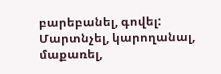բարեբանել, գովել:
Մարտնչել, կարողանալ, մաքառել,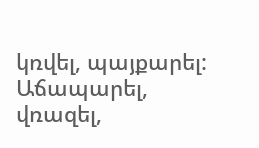կռվել, պայքարել:
Աճապարել, վռազել,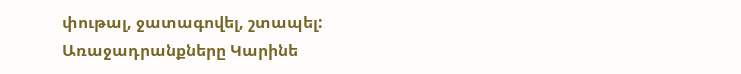փութալ, ջատագովել, շտապել:
Առաջադրանքները Կարինե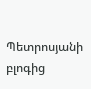Պետրոսյանի բլոգից